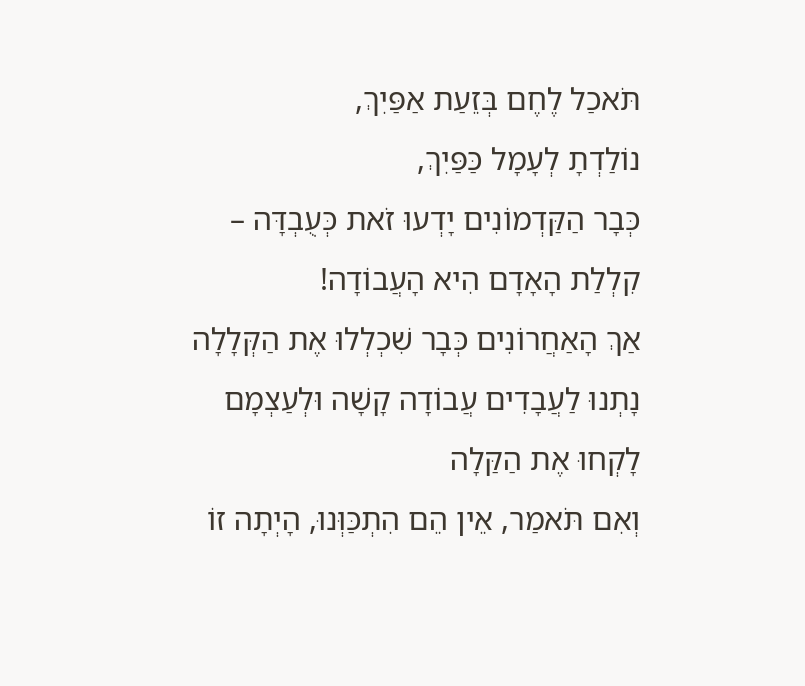תֹּאכַל לֶחֶם בְּזֵעַת אַפַּיִךְ,
נוֹלַדְתָ לְעָמָל כַּפַּיִךְ,
כְּבָר הַקַּדְמוֹנִים יָדְעוּ זֹאת כְּעֻבְדָּה –
קִלְלַת הָאָדָם הִיא הָעֲבוֹדָה!
אַךְ הָאַחֲרוֹנִים כְּבָר שִׁכְלְלוּ אֶת הַקְּלָלָה
נָתְנוּ לַעֲבָדִים עֲבוֹדָה קָשָׁה וּלְעַצְמָם לָקְחוּ אֶת הַקַּלָה
וְאִם תֹּאמַר, אֵין הֵם הִתְכַּוְּנוּ, הָיְתָה זוֹ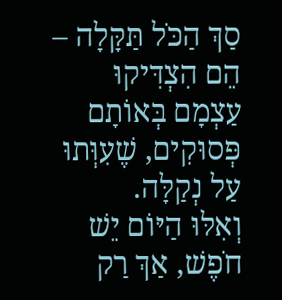סַךְ הַכֹּל תַּקָּלָה –
הֵם הִצְדִּיקוּ עַצְמָם בְּאוֹתָם פְּסוּקִים, שֶׁעִוְּתוּ עַל נְקַלָּה.
וְאִלּוּ הַיּוֹם יֵשׁ חֹפֶשׁ, אַךְ רַק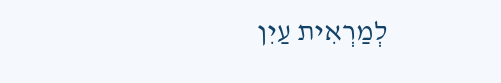לְמַרְאִית עַיִן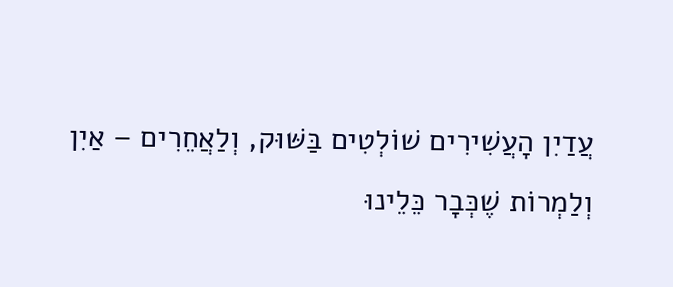עֲדַיִן הָעֲשִׁירִים שׁוֹלְטִים בַּשּׁוּק, וְלַאֲחֵרִים – אַיִן
וְלַמְרוֹת שֶׁכְּבָר כֵּלֵינוּ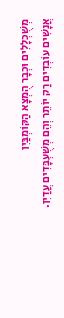מְשֻׁכְלָלִים וּכְבָר הֻמְצָא הַקּוֹמְבַּיִן
אֲנָשִׁים עוֹבְדִים רַק יוֹתֵר וְהֵם מְשֻׁעְבָּדִים עֲדַיִן.